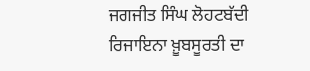ਜਗਜੀਤ ਸਿੰਘ ਲੋਹਟਬੱਦੀ
ਰਿਜਾਇਨਾ ਖ਼ੂਬਸੂਰਤੀ ਦਾ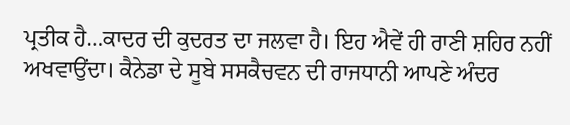ਪ੍ਰਤੀਕ ਹੈ…ਕਾਦਰ ਦੀ ਕੁਦਰਤ ਦਾ ਜਲਵਾ ਹੈ। ਇਹ ਐਵੇਂ ਹੀ ਰਾਣੀ ਸ਼ਹਿਰ ਨਹੀਂ ਅਖਵਾਉਂਦਾ। ਕੈਨੇਡਾ ਦੇ ਸੂਬੇ ਸਸਕੈਚਵਨ ਦੀ ਰਾਜਧਾਨੀ ਆਪਣੇ ਅੰਦਰ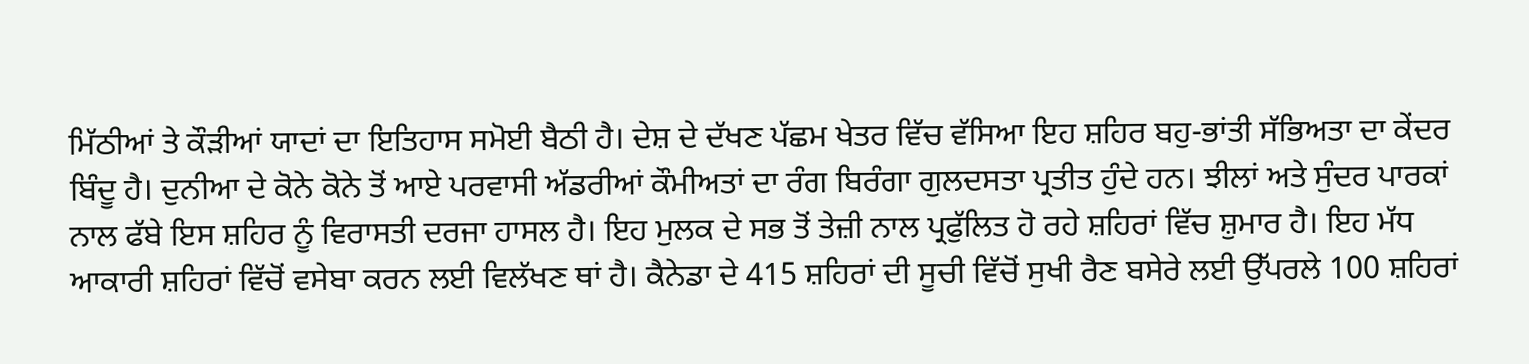ਮਿੱਠੀਆਂ ਤੇ ਕੌੜੀਆਂ ਯਾਦਾਂ ਦਾ ਇਤਿਹਾਸ ਸਮੋਈ ਬੈਠੀ ਹੈ। ਦੇਸ਼ ਦੇ ਦੱਖਣ ਪੱਛਮ ਖੇਤਰ ਵਿੱਚ ਵੱਸਿਆ ਇਹ ਸ਼ਹਿਰ ਬਹੁ-ਭਾਂਤੀ ਸੱਭਿਅਤਾ ਦਾ ਕੇਂਦਰ ਬਿੰਦੂ ਹੈ। ਦੁਨੀਆ ਦੇ ਕੋਨੇ ਕੋਨੇ ਤੋਂ ਆਏ ਪਰਵਾਸੀ ਅੱਡਰੀਆਂ ਕੌਮੀਅਤਾਂ ਦਾ ਰੰਗ ਬਿਰੰਗਾ ਗੁਲਦਸਤਾ ਪ੍ਰਤੀਤ ਹੁੰਦੇ ਹਨ। ਝੀਲਾਂ ਅਤੇ ਸੁੰਦਰ ਪਾਰਕਾਂ ਨਾਲ ਫੱਬੇ ਇਸ ਸ਼ਹਿਰ ਨੂੰ ਵਿਰਾਸਤੀ ਦਰਜਾ ਹਾਸਲ ਹੈ। ਇਹ ਮੁਲਕ ਦੇ ਸਭ ਤੋਂ ਤੇਜ਼ੀ ਨਾਲ ਪ੍ਰਫੁੱਲਿਤ ਹੋ ਰਹੇ ਸ਼ਹਿਰਾਂ ਵਿੱਚ ਸ਼ੁਮਾਰ ਹੈ। ਇਹ ਮੱਧ ਆਕਾਰੀ ਸ਼ਹਿਰਾਂ ਵਿੱਚੋਂ ਵਸੇਬਾ ਕਰਨ ਲਈ ਵਿਲੱਖਣ ਥਾਂ ਹੈ। ਕੈਨੇਡਾ ਦੇ 415 ਸ਼ਹਿਰਾਂ ਦੀ ਸੂਚੀ ਵਿੱਚੋਂ ਸੁਖੀ ਰੈਣ ਬਸੇਰੇ ਲਈ ਉੱਪਰਲੇ 100 ਸ਼ਹਿਰਾਂ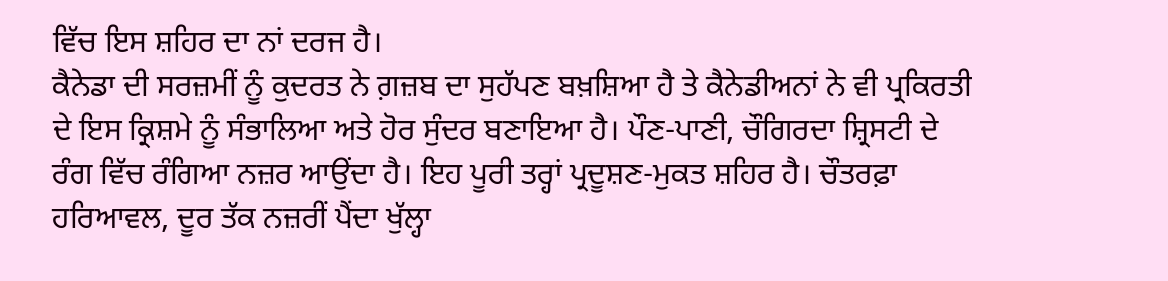ਵਿੱਚ ਇਸ ਸ਼ਹਿਰ ਦਾ ਨਾਂ ਦਰਜ ਹੈ।
ਕੈਨੇਡਾ ਦੀ ਸਰਜ਼ਮੀਂ ਨੂੰ ਕੁਦਰਤ ਨੇ ਗ਼ਜ਼ਬ ਦਾ ਸੁਹੱਪਣ ਬਖ਼ਸ਼ਿਆ ਹੈ ਤੇ ਕੈਨੇਡੀਅਨਾਂ ਨੇ ਵੀ ਪ੍ਰਕਿਰਤੀ ਦੇ ਇਸ ਕ੍ਰਿਸ਼ਮੇ ਨੂੰ ਸੰਭਾਲਿਆ ਅਤੇ ਹੋਰ ਸੁੰਦਰ ਬਣਾਇਆ ਹੈ। ਪੌਣ-ਪਾਣੀ, ਚੌਗਿਰਦਾ ਸ਼੍ਰਿਸਟੀ ਦੇ ਰੰਗ ਵਿੱਚ ਰੰਗਿਆ ਨਜ਼ਰ ਆਉਂਦਾ ਹੈ। ਇਹ ਪੂਰੀ ਤਰ੍ਹਾਂ ਪ੍ਰਦੂਸ਼ਣ-ਮੁਕਤ ਸ਼ਹਿਰ ਹੈ। ਚੌਤਰਫ਼ਾ ਹਰਿਆਵਲ, ਦੂਰ ਤੱਕ ਨਜ਼ਰੀਂ ਪੈਂਦਾ ਖੁੱਲ੍ਹਾ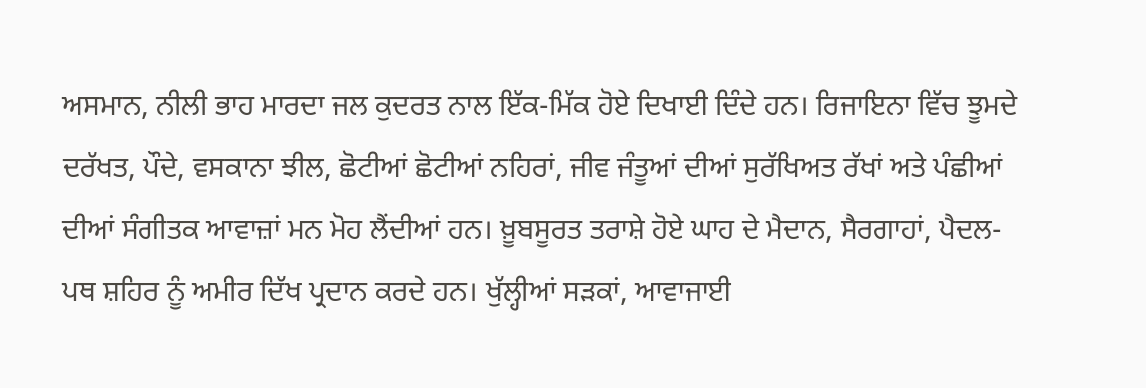ਅਸਮਾਨ, ਨੀਲੀ ਭਾਹ ਮਾਰਦਾ ਜਲ ਕੁਦਰਤ ਨਾਲ ਇੱਕ-ਮਿੱਕ ਹੋਏ ਦਿਖਾਈ ਦਿੰਦੇ ਹਨ। ਰਿਜਾਇਨਾ ਵਿੱਚ ਝੂਮਦੇ ਦਰੱਖਤ, ਪੌਦੇ, ਵਸਕਾਨਾ ਝੀਲ, ਛੋਟੀਆਂ ਛੋਟੀਆਂ ਨਹਿਰਾਂ, ਜੀਵ ਜੰਤੂਆਂ ਦੀਆਂ ਸੁਰੱਖਿਅਤ ਰੱਖਾਂ ਅਤੇ ਪੰਛੀਆਂ ਦੀਆਂ ਸੰਗੀਤਕ ਆਵਾਜ਼ਾਂ ਮਨ ਮੋਹ ਲੈਂਦੀਆਂ ਹਨ। ਖ਼ੂਬਸੂਰਤ ਤਰਾਸ਼ੇ ਹੋਏ ਘਾਹ ਦੇ ਮੈਦਾਨ, ਸੈਰਗਾਹਾਂ, ਪੈਦਲ-ਪਥ ਸ਼ਹਿਰ ਨੂੰ ਅਮੀਰ ਦਿੱਖ ਪ੍ਰਦਾਨ ਕਰਦੇ ਹਨ। ਖੁੱਲ੍ਹੀਆਂ ਸੜਕਾਂ, ਆਵਾਜਾਈ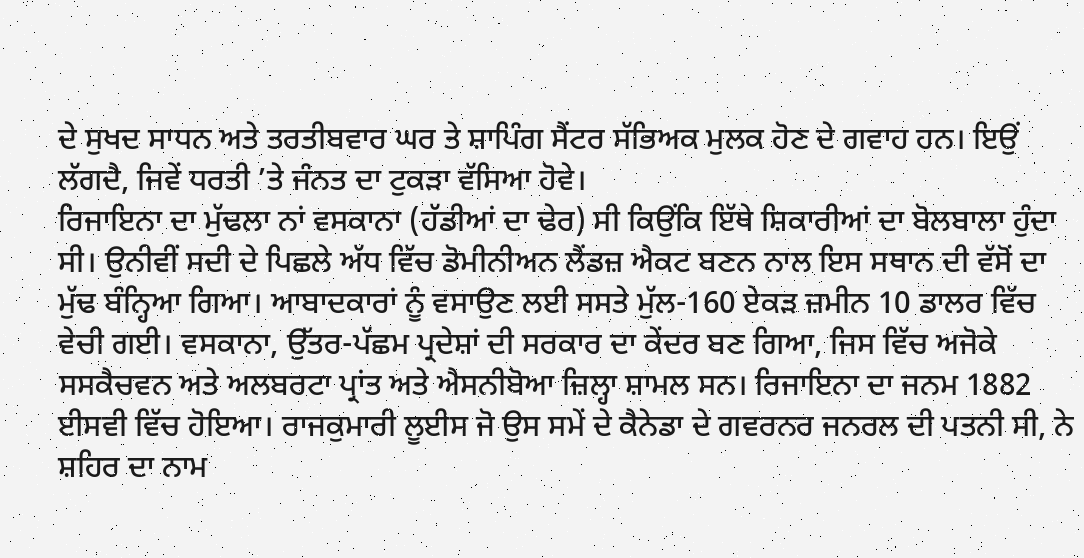ਦੇ ਸੁਖਦ ਸਾਧਨ ਅਤੇ ਤਰਤੀਬਵਾਰ ਘਰ ਤੇ ਸ਼ਾਪਿੰਗ ਸੈਂਟਰ ਸੱਭਿਅਕ ਮੁਲਕ ਹੋਣ ਦੇ ਗਵਾਹ ਹਨ। ਇਉਂ ਲੱਗਦੈ, ਜਿਵੇਂ ਧਰਤੀ ’ਤੇ ਜੰਨਤ ਦਾ ਟੁਕੜਾ ਵੱਸਿਆ ਹੋਵੇ।
ਰਿਜਾਇਨਾ ਦਾ ਮੁੱਢਲਾ ਨਾਂ ਵਸਕਾਨਾ (ਹੱਡੀਆਂ ਦਾ ਢੇਰ) ਸੀ ਕਿਉਂਕਿ ਇੱਥੇ ਸ਼ਿਕਾਰੀਆਂ ਦਾ ਬੋਲਬਾਲਾ ਹੁੰਦਾ ਸੀ। ਉਨੀਵੀਂ ਸਦੀ ਦੇ ਪਿਛਲੇ ਅੱਧ ਵਿੱਚ ਡੋਮੀਨੀਅਨ ਲੈਂਡਜ਼ ਐਕਟ ਬਣਨ ਨਾਲ ਇਸ ਸਥਾਨ ਦੀ ਵੱਸੋਂ ਦਾ ਮੁੱਢ ਬੰਨ੍ਹਿਆ ਗਿਆ। ਆਬਾਦਕਾਰਾਂ ਨੂੰ ਵਸਾਉਣ ਲਈ ਸਸਤੇ ਮੁੱਲ-160 ਏਕੜ ਜ਼ਮੀਨ 10 ਡਾਲਰ ਵਿੱਚ ਵੇਚੀ ਗਈ। ਵਸਕਾਨਾ, ਉੱਤਰ-ਪੱਛਮ ਪ੍ਰਦੇਸ਼ਾਂ ਦੀ ਸਰਕਾਰ ਦਾ ਕੇਂਦਰ ਬਣ ਗਿਆ, ਜਿਸ ਵਿੱਚ ਅਜੋਕੇ ਸਸਕੈਚਵਨ ਅਤੇ ਅਲਬਰਟਾ ਪ੍ਰਾਂਤ ਅਤੇ ਐਸਨੀਬੋਆ ਜ਼ਿਲ੍ਹਾ ਸ਼ਾਮਲ ਸਨ। ਰਿਜਾਇਨਾ ਦਾ ਜਨਮ 1882 ਈਸਵੀ ਵਿੱਚ ਹੋਇਆ। ਰਾਜਕੁਮਾਰੀ ਲੂਈਸ ਜੋ ਉਸ ਸਮੇਂ ਦੇ ਕੈਨੇਡਾ ਦੇ ਗਵਰਨਰ ਜਨਰਲ ਦੀ ਪਤਨੀ ਸੀ, ਨੇ ਸ਼ਹਿਰ ਦਾ ਨਾਮ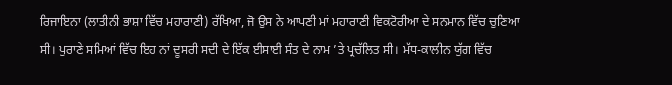ਰਿਜਾਇਨਾ (ਲਾਤੀਨੀ ਭਾਸ਼ਾ ਵਿੱਚ ਮਹਾਰਾਣੀ) ਰੱਖਿਆ, ਜੋ ਉਸ ਨੇ ਆਪਣੀ ਮਾਂ ਮਹਾਰਾਣੀ ਵਿਕਟੋਰੀਆ ਦੇ ਸਨਮਾਨ ਵਿੱਚ ਚੁਣਿਆ ਸੀ। ਪੁਰਾਣੇ ਸਮਿਆਂ ਵਿੱਚ ਇਹ ਨਾਂ ਦੂਸਰੀ ਸਦੀ ਦੇ ਇੱਕ ਈਸਾਈ ਸੰਤ ਦੇ ਨਾਮ ’ਤੇ ਪ੍ਰਚੱਲਿਤ ਸੀ। ਮੱਧ-ਕਾਲੀਨ ਯੁੱਗ ਵਿੱਚ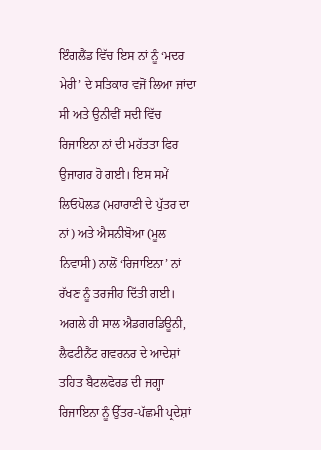ਇੰਗਲੈਂਡ ਵਿੱਚ ਇਸ ਨਾਂ ਨੂੰ ‘ਮਦਰ ਮੇਰੀ’ ਦੇ ਸਤਿਕਾਰ ਵਜੋਂ ਲਿਆ ਜਾਂਦਾ ਸੀ ਅਤੇ ਉਨੀਵੀਂ ਸਦੀ ਵਿੱਚ ਰਿਜਾਇਨਾ ਨਾਂ ਦੀ ਮਹੱਤਤਾ ਫਿਰ ਉਜਾਗਰ ਹੋ ਗਈ। ਇਸ ਸਮੇਂ ਲਿਓਪੋਲਡ (ਮਹਾਰਾਣੀ ਦੇ ਪੁੱਤਰ ਦਾ ਨਾਂ) ਅਤੇ ਐਸਨੀਬੋਆ (ਮੂਲ ਨਿਵਾਸੀ) ਨਾਲੋਂ ‘ਰਿਜਾਇਨਾ’ ਨਾਂ ਰੱਖਣ ਨੂੰ ਤਰਜੀਹ ਦਿੱਤੀ ਗਈ। ਅਗਲੇ ਹੀ ਸਾਲ ਐਡਗਰਡਿਊਨੀ, ਲੈਫਟੀਨੈਂਟ ਗਵਰਨਰ ਦੇ ਆਦੇਸ਼ਾਂ ਤਹਿਤ ਬੈਟਲਫੋਰਡ ਦੀ ਜਗ੍ਹਾ ਰਿਜਾਇਨਾ ਨੂੰ ਉੱਤਰ-ਪੱਛਮੀ ਪ੍ਰਦੇਸ਼ਾਂ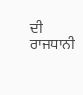ਦੀ ਰਾਜਧਾਨੀ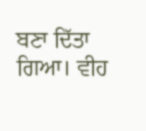ਬਣਾ ਦਿੱਤਾ ਗਿਆ। ਵੀਹ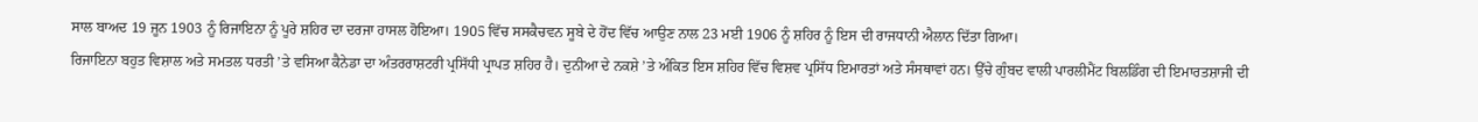ਸਾਲ ਬਾਅਦ 19 ਜੂਨ 1903 ਨੂੰ ਰਿਜਾਇਨਾ ਨੂੰ ਪੂਰੇ ਸ਼ਹਿਰ ਦਾ ਦਰਜਾ ਹਾਸਲ ਹੋਇਆ। 1905 ਵਿੱਚ ਸਸਕੈਚਵਨ ਸੂਬੇ ਦੇ ਹੋਂਦ ਵਿੱਚ ਆਉਣ ਨਾਲ 23 ਮਈ 1906 ਨੂੰ ਸ਼ਹਿਰ ਨੂੰ ਇਸ ਦੀ ਰਾਜਧਾਨੀ ਐਲਾਨ ਦਿੱਤਾ ਗਿਆ।
ਰਿਜਾਇਨਾ ਬਹੁਤ ਵਿਸ਼ਾਲ ਅਤੇ ਸਮਤਲ ਧਰਤੀ ’ਤੇ ਵਸਿਆ ਕੈਨੇਡਾ ਦਾ ਅੰਤਰਰਾਸ਼ਟਰੀ ਪ੍ਰਸਿੱਧੀ ਪ੍ਰਾਪਤ ਸ਼ਹਿਰ ਹੈ। ਦੁਨੀਆ ਦੇ ਨਕਸ਼ੇ ’ਤੇ ਅੰਕਿਤ ਇਸ ਸ਼ਹਿਰ ਵਿੱਚ ਵਿਸ਼ਵ ਪ੍ਰਸਿੱਧ ਇਮਾਰਤਾਂ ਅਤੇ ਸੰਸਥਾਵਾਂ ਹਨ। ਉੱਚੇ ਗੁੰਬਦ ਵਾਲੀ ਪਾਰਲੀਮੈਂਟ ਬਿਲਡਿੰਗ ਦੀ ਇਮਾਰਤਸ਼ਾਜੀ ਦੀ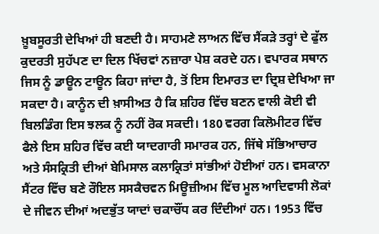ਖ਼ੂਬਸੂਰਤੀ ਦੇਖਿਆਂ ਹੀ ਬਣਦੀ ਹੈ। ਸਾਹਮਣੇ ਲਾਅਨ ਵਿੱਚ ਸੈਂਕੜੇ ਤਰ੍ਹਾਂ ਦੇ ਫੁੱਲ ਕੁਦਰਤੀ ਸੁਹੱਪਣ ਦਾ ਦਿਲ ਖਿੱਚਵਾਂ ਨਜ਼ਾਰਾ ਪੇਸ਼ ਕਰਦੇ ਹਨ। ਵਪਾਰਕ ਸਥਾਨ ਜਿਸ ਨੂੰ ਡਾਊਨ ਟਾਊਨ ਕਿਹਾ ਜਾਂਦਾ ਹੈ, ਤੋਂ ਇਸ ਇਮਾਰਤ ਦਾ ਦ੍ਰਿਸ਼ ਦੇਖਿਆ ਜਾ ਸਕਦਾ ਹੈ। ਕਾਨੂੰਨ ਦੀ ਖ਼ਾਸੀਅਤ ਹੈ ਕਿ ਸ਼ਹਿਰ ਵਿੱਚ ਬਣਨ ਵਾਲੀ ਕੋਈ ਵੀ ਬਿਲਡਿੰਗ ਇਸ ਝਲਕ ਨੂੰ ਨਹੀਂ ਰੋਕ ਸਕਦੀ। 180 ਵਰਗ ਕਿਲੋਮੀਟਰ ਵਿੱਚ ਫੈਲੇ ਇਸ ਸ਼ਹਿਰ ਵਿੱਚ ਕਈ ਯਾਦਗਾਰੀ ਸਮਾਰਕ ਹਨ, ਜਿੱਥੇ ਸੱਭਿਆਚਾਰ ਅਤੇ ਸੰਸਕ੍ਰਿਤੀ ਦੀਆਂ ਬੇਮਿਸਾਲ ਕਲਾਕ੍ਰਿਤਾਂ ਸਾਂਭੀਆਂ ਹੋਈਆਂ ਹਨ। ਵਸਕਾਨਾ ਸੈਂਟਰ ਵਿੱਚ ਬਣੇ ਰੌਇਲ ਸਸਕੈਚਵਨ ਮਿਊਜ਼ੀਅਮ ਵਿੱਚ ਮੂਲ ਆਦਿਵਾਸੀ ਲੋਕਾਂ ਦੇ ਜੀਵਨ ਦੀਆਂ ਅਦਭੁੱਤ ਯਾਦਾਂ ਚਕਾਚੌਂਧ ਕਰ ਦਿੰਦੀਆਂ ਹਨ। 1953 ਵਿੱਚ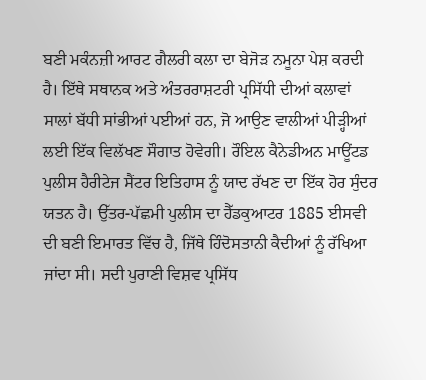ਬਣੀ ਮਕੰਨਜ਼ੀ ਆਰਟ ਗੈਲਰੀ ਕਲਾ ਦਾ ਬੇਜੋੜ ਨਮੂਨਾ ਪੇਸ਼ ਕਰਦੀ ਹੈ। ਇੱਥੇ ਸਥਾਨਕ ਅਤੇ ਅੰਤਰਰਾਸ਼ਟਰੀ ਪ੍ਰਸਿੱਧੀ ਦੀਆਂ ਕਲਾਵਾਂ ਸਾਲਾਂ ਬੱਧੀ ਸਾਂਭੀਆਂ ਪਈਆਂ ਹਨ, ਜੋ ਆਉਣ ਵਾਲੀਆਂ ਪੀੜ੍ਹੀਆਂ ਲਈ ਇੱਕ ਵਿਲੱਖਣ ਸੌਗਾਤ ਹੋਵੇਗੀ। ਰੌਇਲ ਕੈਨੇਡੀਅਨ ਮਾਊਂਟਡ ਪੁਲੀਸ ਹੈਰੀਟੇਜ ਸੈਂਟਰ ਇਤਿਹਾਸ ਨੂੰ ਯਾਦ ਰੱਖਣ ਦਾ ਇੱਕ ਹੋਰ ਸੁੰਦਰ ਯਤਨ ਹੈ। ਉੱਤਰ-ਪੱਛਮੀ ਪੁਲੀਸ ਦਾ ਹੈੱਡਕੁਆਟਰ 1885 ਈਸਵੀ ਦੀ ਬਣੀ ਇਮਾਰਤ ਵਿੱਚ ਹੈ, ਜਿੱਥੇ ਹਿੰਦੋਸਤਾਨੀ ਕੈਦੀਆਂ ਨੂੰ ਰੱਖਿਆ ਜਾਂਦਾ ਸੀ। ਸਦੀ ਪੁਰਾਣੀ ਵਿਸ਼ਵ ਪ੍ਰਸਿੱਧ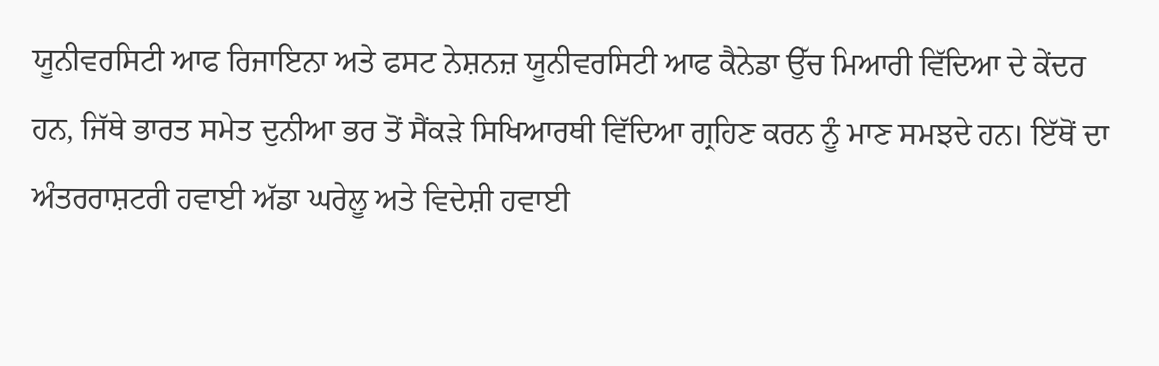ਯੂਨੀਵਰਸਿਟੀ ਆਫ ਰਿਜਾਇਨਾ ਅਤੇ ਫਸਟ ਨੇਸ਼ਨਜ਼ ਯੂਨੀਵਰਸਿਟੀ ਆਫ ਕੈਨੇਡਾ ਉੱਚ ਮਿਆਰੀ ਵਿੱਦਿਆ ਦੇ ਕੇਂਦਰ ਹਨ, ਜਿੱਥੇ ਭਾਰਤ ਸਮੇਤ ਦੁਨੀਆ ਭਰ ਤੋਂ ਸੈਂਕੜੇ ਸਿਖਿਆਰਥੀ ਵਿੱਦਿਆ ਗ੍ਰਹਿਣ ਕਰਨ ਨੂੰ ਮਾਣ ਸਮਝਦੇ ਹਨ। ਇੱਥੋਂ ਦਾ ਅੰਤਰਰਾਸ਼ਟਰੀ ਹਵਾਈ ਅੱਡਾ ਘਰੇਲੂ ਅਤੇ ਵਿਦੇਸ਼ੀ ਹਵਾਈ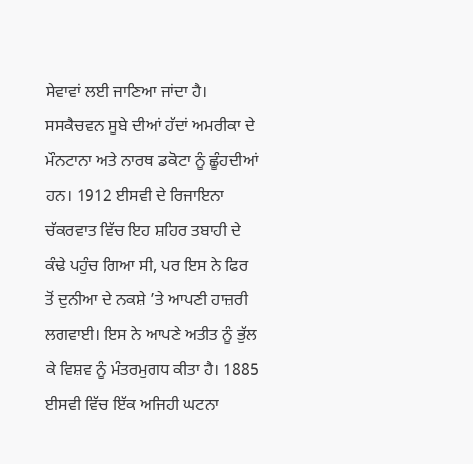ਸੇਵਾਵਾਂ ਲਈ ਜਾਣਿਆ ਜਾਂਦਾ ਹੈ। ਸਸਕੈਚਵਨ ਸੂਬੇ ਦੀਆਂ ਹੱਦਾਂ ਅਮਰੀਕਾ ਦੇ ਮੌਨਟਾਨਾ ਅਤੇ ਨਾਰਥ ਡਕੋਟਾ ਨੂੰ ਛੂੰਹਦੀਆਂ ਹਨ। 1912 ਈਸਵੀ ਦੇ ਰਿਜਾਇਨਾ ਚੱਕਰਵਾਤ ਵਿੱਚ ਇਹ ਸ਼ਹਿਰ ਤਬਾਹੀ ਦੇ ਕੰਢੇ ਪਹੁੰਚ ਗਿਆ ਸੀ, ਪਰ ਇਸ ਨੇ ਫਿਰ ਤੋਂ ਦੁਨੀਆ ਦੇ ਨਕਸ਼ੇ ’ਤੇ ਆਪਣੀ ਹਾਜ਼ਰੀ ਲਗਵਾਈ। ਇਸ ਨੇ ਆਪਣੇ ਅਤੀਤ ਨੂੰ ਭੁੱਲ ਕੇ ਵਿਸ਼ਵ ਨੂੰ ਮੰਤਰਮੁਗਧ ਕੀਤਾ ਹੈ। 1885 ਈਸਵੀ ਵਿੱਚ ਇੱਕ ਅਜਿਹੀ ਘਟਨਾ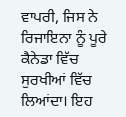ਵਾਪਰੀ, ਜਿਸ ਨੇ ਰਿਜਾਇਨਾ ਨੂੰ ਪੂਰੇ ਕੈਨੇਡਾ ਵਿੱਚ ਸੁਰਖੀਆਂ ਵਿੱਚ ਲਿਆਂਦਾ। ਇਹ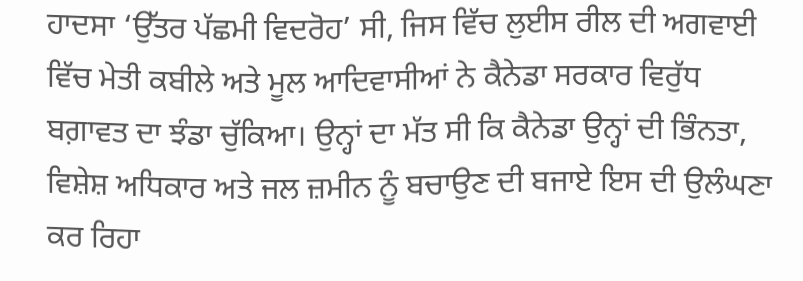ਹਾਦਸਾ ‘ਉੱਤਰ ਪੱਛਮੀ ਵਿਦਰੋਹ’ ਸੀ, ਜਿਸ ਵਿੱਚ ਲੁਈਸ ਰੀਲ ਦੀ ਅਗਵਾਈ ਵਿੱਚ ਮੇਤੀ ਕਬੀਲੇ ਅਤੇ ਮੂਲ ਆਦਿਵਾਸੀਆਂ ਨੇ ਕੈਨੇਡਾ ਸਰਕਾਰ ਵਿਰੁੱਧ ਬਗ਼ਾਵਤ ਦਾ ਝੰਡਾ ਚੁੱਕਿਆ। ਉਨ੍ਹਾਂ ਦਾ ਮੱਤ ਸੀ ਕਿ ਕੈਨੇਡਾ ਉਨ੍ਹਾਂ ਦੀ ਭਿੰਨਤਾ, ਵਿਸ਼ੇਸ਼ ਅਧਿਕਾਰ ਅਤੇ ਜਲ ਜ਼ਮੀਨ ਨੂੰ ਬਚਾਉਣ ਦੀ ਬਜਾਏ ਇਸ ਦੀ ਉਲੰਘਣਾ ਕਰ ਰਿਹਾ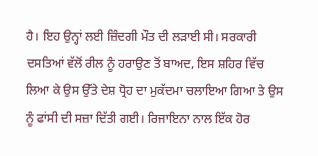ਹੈ। ਇਹ ਉਨ੍ਹਾਂ ਲਈ ਜ਼ਿੰਦਗੀ ਮੌਤ ਦੀ ਲੜਾਈ ਸੀ। ਸਰਕਾਰੀ ਦਸਤਿਆਂ ਵੱਲੋਂ ਰੀਲ ਨੂੰ ਹਰਾਉਣ ਤੋਂ ਬਾਅਦ, ਇਸ ਸ਼ਹਿਰ ਵਿੱਚ ਲਿਆ ਕੇ ਉਸ ਉੱਤੇ ਦੇਸ਼ ਧ੍ਰੋਹ ਦਾ ਮੁਕੱਦਮਾ ਚਲਾਇਆ ਗਿਆ ਤੇ ਉਸ ਨੂੰ ਫਾਂਸੀ ਦੀ ਸਜ਼ਾ ਦਿੱਤੀ ਗਈ। ਰਿਜਾਇਨਾ ਨਾਲ ਇੱਕ ਹੋਰ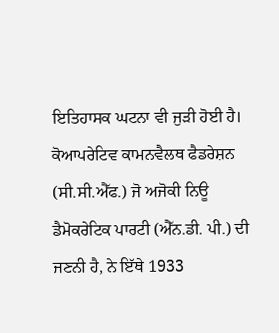ਇਤਿਹਾਸਕ ਘਟਨਾ ਵੀ ਜੁੜੀ ਹੋਈ ਹੈ। ਕੋਆਪਰੇਟਿਵ ਕਾਮਨਵੈਲਥ ਫੈਡਰੇਸ਼ਨ (ਸੀ.ਸੀ.ਐੱਫ.) ਜੋ ਅਜੋਕੀ ਨਿਊ ਡੈਮੋਕਰੇਟਿਕ ਪਾਰਟੀ (ਐੱਨ.ਡੀ. ਪੀ.) ਦੀ ਜਣਨੀ ਹੈ, ਨੇ ਇੱਥੇ 1933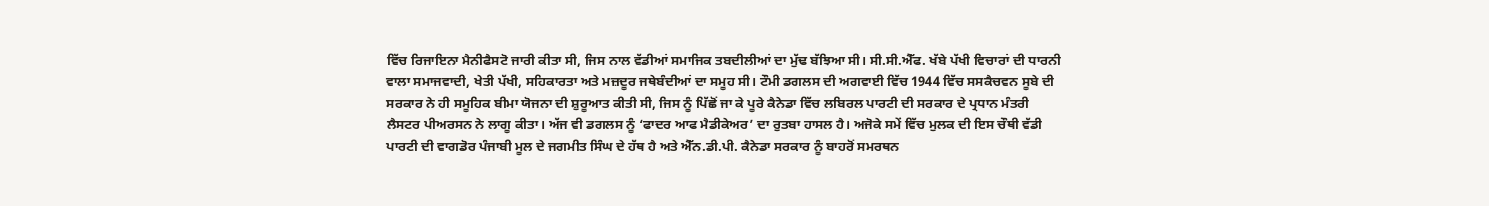ਵਿੱਚ ਰਿਜਾਇਨਾ ਮੈਨੀਫੈਸਟੋ ਜਾਰੀ ਕੀਤਾ ਸੀ, ਜਿਸ ਨਾਲ ਵੱਡੀਆਂ ਸਮਾਜਿਕ ਤਬਦੀਲੀਆਂ ਦਾ ਮੁੱਢ ਬੱਝਿਆ ਸੀ। ਸੀ.ਸੀ.ਐੱਫ. ਖੱਬੇ ਪੱਖੀ ਵਿਚਾਰਾਂ ਦੀ ਧਾਰਨੀ ਵਾਲਾ ਸਮਾਜਵਾਦੀ, ਖੇਤੀ ਪੱਖੀ, ਸਹਿਕਾਰਤਾ ਅਤੇ ਮਜ਼ਦੂਰ ਜਥੇਬੰਦੀਆਂ ਦਾ ਸਮੂਹ ਸੀ। ਟੌਮੀ ਡਗਲਸ ਦੀ ਅਗਵਾਈ ਵਿੱਚ 1944 ਵਿੱਚ ਸਸਕੈਚਵਨ ਸੂਬੇ ਦੀ ਸਰਕਾਰ ਨੇ ਹੀ ਸਮੂਹਿਕ ਬੀਮਾ ਯੋਜਨਾ ਦੀ ਸ਼ੁਰੂਆਤ ਕੀਤੀ ਸੀ, ਜਿਸ ਨੂੰ ਪਿੱਛੋਂ ਜਾ ਕੇ ਪੂਰੇ ਕੈਨੇਡਾ ਵਿੱਚ ਲਬਿਰਲ ਪਾਰਟੀ ਦੀ ਸਰਕਾਰ ਦੇ ਪ੍ਰਧਾਨ ਮੰਤਰੀ ਲੈਸਟਰ ਪੀਅਰਸਨ ਨੇ ਲਾਗੂ ਕੀਤਾ। ਅੱਜ ਵੀ ਡਗਲਸ ਨੂੰ ‘ਫਾਦਰ ਆਫ ਮੈਡੀਕੇਅਰ’ ਦਾ ਰੁਤਬਾ ਹਾਸਲ ਹੈ। ਅਜੋਕੇ ਸਮੇਂ ਵਿੱਚ ਮੁਲਕ ਦੀ ਇਸ ਚੌਥੀ ਵੱਡੀ ਪਾਰਟੀ ਦੀ ਵਾਗਡੋਰ ਪੰਜਾਬੀ ਮੂਲ ਦੇ ਜਗਮੀਤ ਸਿੰਘ ਦੇ ਹੱਥ ਹੈ ਅਤੇ ਐੱਨ.ਡੀ.ਪੀ. ਕੈਨੇਡਾ ਸਰਕਾਰ ਨੂੰ ਬਾਹਰੋਂ ਸਮਰਥਨ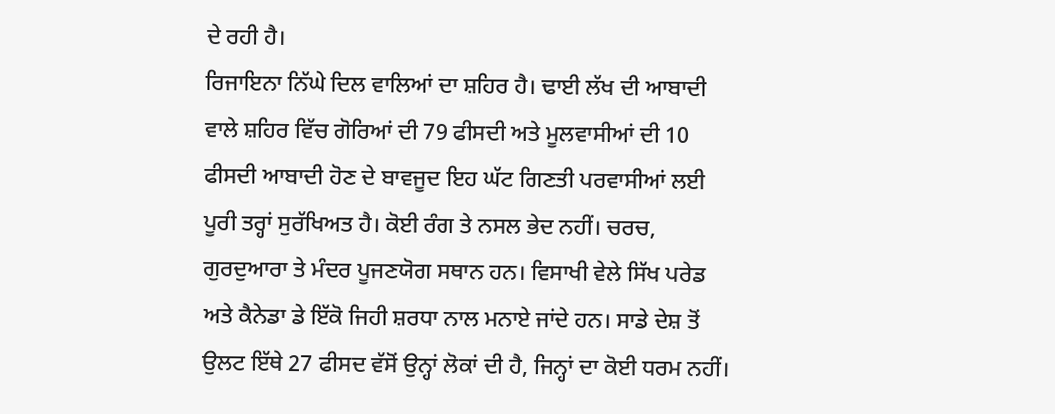ਦੇ ਰਹੀ ਹੈ।
ਰਿਜਾਇਨਾ ਨਿੱਘੇ ਦਿਲ ਵਾਲਿਆਂ ਦਾ ਸ਼ਹਿਰ ਹੈ। ਢਾਈ ਲੱਖ ਦੀ ਆਬਾਦੀ ਵਾਲੇ ਸ਼ਹਿਰ ਵਿੱਚ ਗੋਰਿਆਂ ਦੀ 79 ਫੀਸਦੀ ਅਤੇ ਮੂਲਵਾਸੀਆਂ ਦੀ 10 ਫੀਸਦੀ ਆਬਾਦੀ ਹੋਣ ਦੇ ਬਾਵਜੂਦ ਇਹ ਘੱਟ ਗਿਣਤੀ ਪਰਵਾਸੀਆਂ ਲਈ ਪੂਰੀ ਤਰ੍ਹਾਂ ਸੁਰੱਖਿਅਤ ਹੈ। ਕੋਈ ਰੰਗ ਤੇ ਨਸਲ ਭੇਦ ਨਹੀਂ। ਚਰਚ, ਗੁਰਦੁਆਰਾ ਤੇ ਮੰਦਰ ਪੂਜਣਯੋਗ ਸਥਾਨ ਹਨ। ਵਿਸਾਖੀ ਵੇਲੇ ਸਿੱਖ ਪਰੇਡ ਅਤੇ ਕੈਨੇਡਾ ਡੇ ਇੱਕੋ ਜਿਹੀ ਸ਼ਰਧਾ ਨਾਲ ਮਨਾਏ ਜਾਂਦੇ ਹਨ। ਸਾਡੇ ਦੇਸ਼ ਤੋਂ ਉਲਟ ਇੱਥੇ 27 ਫੀਸਦ ਵੱਸੋਂ ਉਨ੍ਹਾਂ ਲੋਕਾਂ ਦੀ ਹੈ, ਜਿਨ੍ਹਾਂ ਦਾ ਕੋਈ ਧਰਮ ਨਹੀਂ।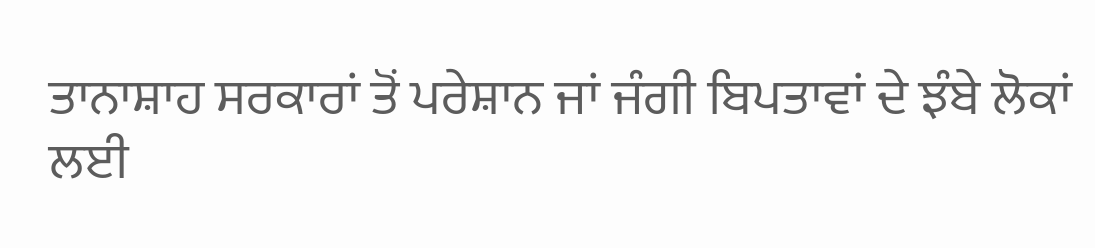ਤਾਨਾਸ਼ਾਹ ਸਰਕਾਰਾਂ ਤੋਂ ਪਰੇਸ਼ਾਨ ਜਾਂ ਜੰਗੀ ਬਿਪਤਾਵਾਂ ਦੇ ਝੰਬੇ ਲੋਕਾਂ ਲਈ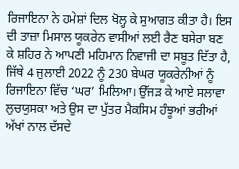ਰਿਜਾਇਨਾ ਨੇ ਹਮੇਸ਼ਾਂ ਦਿਲ ਖੋਲ੍ਹ ਕੇ ਸੁਆਗਤ ਕੀਤਾ ਹੈ। ਇਸ ਦੀ ਤਾਜ਼ਾ ਮਿਸਾਲ ਯੂਕਰੇਨ ਵਾਸੀਆਂ ਲਈ ਰੈਣ ਬਸੇਰਾ ਬਣ ਕੇ ਸ਼ਹਿਰ ਨੇ ਆਪਣੀ ਮਹਿਮਾਨ ਨਿਵਾਜੀ ਦਾ ਸਬੂਤ ਦਿੱਤਾ ਹੈ, ਜਿੱਥੇ 4 ਜੁਲਾਈ 2022 ਨੂੰ 230 ਬੇਘਰ ਯੂਕਰੇਨੀਆਂ ਨੂੰ ਰਿਜਾਇਨਾ ਵਿੱਚ ‘ਘਰ’ ਮਿਲਿਆ। ਉੱਜੜ ਕੇ ਆਏ ਸਲਾਵਾ ਲੁਚਯੁਸਕਾ ਅਤੇ ਉਸ ਦਾ ਪੁੱਤਰ ਮੈਕਸਿਮ ਹੰਝੂਆਂ ਭਰੀਆਂ ਅੱਖਾਂ ਨਾਲ ਦੱਸਦੇ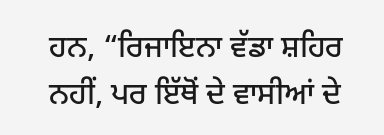ਹਨ, “ਰਿਜਾਇਨਾ ਵੱਡਾ ਸ਼ਹਿਰ ਨਹੀਂ, ਪਰ ਇੱਥੋਂ ਦੇ ਵਾਸੀਆਂ ਦੇ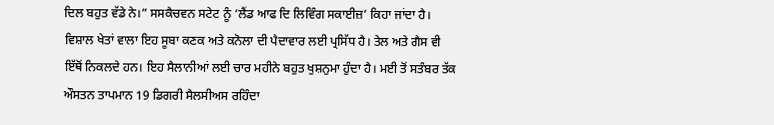ਦਿਲ ਬਹੁਤ ਵੱਡੇ ਨੇ।” ਸਸਕੈਚਵਨ ਸਟੇਟ ਨੂੰ ‘ਲੈਂਡ ਆਫ ਦਿ ਲਿਵਿੰਗ ਸਕਾਈਜ਼’ ਕਿਹਾ ਜਾਂਦਾ ਹੈ। ਵਿਸ਼ਾਲ ਖੇਤਾਂ ਵਾਲਾ ਇਹ ਸੂਬਾ ਕਣਕ ਅਤੇ ਕਨੋਲਾ ਦੀ ਪੈਦਾਵਾਰ ਲਈ ਪ੍ਰਸਿੱਧ ਹੈ। ਤੇਲ ਅਤੇ ਗੈਸ ਵੀ ਇੱਥੋਂ ਨਿਕਲਦੇ ਹਨ। ਇਹ ਸੈਲਾਨੀਆਂ ਲਈ ਚਾਰ ਮਹੀਨੇ ਬਹੁਤ ਖੁਸ਼ਨੁਮਾ ਹੁੰਦਾ ਹੈ। ਮਈ ਤੋਂ ਸਤੰਬਰ ਤੱਕ ਔਸਤਨ ਤਾਪਮਾਨ 19 ਡਿਗਰੀ ਸੈਲਸੀਅਸ ਰਹਿੰਦਾ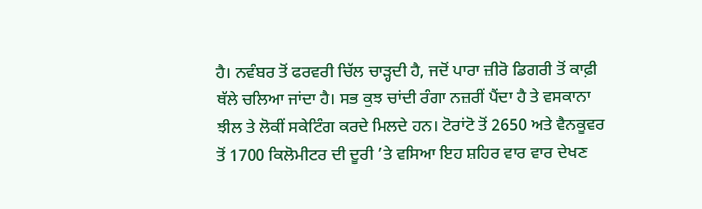ਹੈ। ਨਵੰਬਰ ਤੋਂ ਫਰਵਰੀ ਚਿੱਲ ਚਾੜ੍ਹਦੀ ਹੈ, ਜਦੋਂ ਪਾਰਾ ਜ਼ੀਰੋ ਡਿਗਰੀ ਤੋਂ ਕਾਫ਼ੀ ਥੱਲੇ ਚਲਿਆ ਜਾਂਦਾ ਹੈ। ਸਭ ਕੁਝ ਚਾਂਦੀ ਰੰਗਾ ਨਜ਼ਰੀਂ ਪੈਂਦਾ ਹੈ ਤੇ ਵਸਕਾਨਾ ਝੀਲ ਤੇ ਲੋਕੀਂ ਸਕੇਟਿੰਗ ਕਰਦੇ ਮਿਲਦੇ ਹਨ। ਟੋਰਾਂਟੋ ਤੋਂ 2650 ਅਤੇ ਵੈਨਕੂਵਰ ਤੋਂ 1700 ਕਿਲੋਮੀਟਰ ਦੀ ਦੂਰੀ ’ਤੇ ਵਸਿਆ ਇਹ ਸ਼ਹਿਰ ਵਾਰ ਵਾਰ ਦੇਖਣ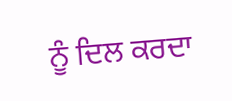ਨੂੰ ਦਿਲ ਕਰਦਾ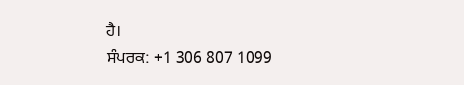ਹੈ।
ਸੰਪਰਕ: +1 306 807 1099